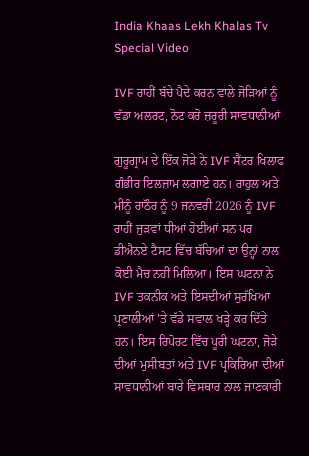India Khaas Lekh Khalas Tv Special Video

IVF ਰਾਹੀਂ ਬੱਚੇ ਪੈਦੇ ਕਰਨ ਵਾਲੇ ਜੋੜਿਆਂ ਨੂੰ ਵੱਡਾ ਅਲਰਟ, ਨੋਟ ਕਰੋ ਜ਼ਰੂਰੀ ਸਾਵਧਾਨੀਆਂ

ਗੁਰੂਗ੍ਰਾਮ ਦੇ ਇੱਕ ਜੋੜੇ ਨੇ IVF ਸੈਂਟਰ ਖਿਲਾਫ ਗੰਭੀਰ ਇਲਜ਼ਾਮ ਲਗਾਏ ਹਨ। ਰਾਹੁਲ ਅਤੇ ਮੀਨੂੰ ਰਾਠੌਰ ਨੂੰ 9 ਜਨਵਰੀ 2026 ਨੂੰ IVF ਰਾਹੀਂ ਜੁੜਵਾਂ ਧੀਆਂ ਹੋਈਆਂ ਸਨ ਪਰ ਡੀਐਨਏ ਟੈਸਟ ਵਿੱਚ ਬੱਚਿਆਂ ਦਾ ਉਨ੍ਹਾਂ ਨਾਲ ਕੋਈ ਮੈਚ ਨਹੀਂ ਮਿਲਿਆ। ਇਸ ਘਟਨਾ ਨੇ IVF ਤਕਨੀਕ ਅਤੇ ਇਸਦੀਆਂ ਸੁਰੱਖਿਆ ਪ੍ਰਣਾਲੀਆਂ ’ਤੇ ਵੱਡੇ ਸਵਾਲ ਖੜ੍ਹੇ ਕਰ ਦਿੱਤੇ ਹਨ। ਇਸ ਰਿਪੋਰਟ ਵਿੱਚ ਪੂਰੀ ਘਟਨਾ, ਜੋੜੇ ਦੀਆਂ ਮੁਸੀਬਤਾਂ ਅਤੇ IVF ਪ੍ਰਕਿਰਿਆ ਦੀਆਂ ਸਾਵਧਾਨੀਆਂ ਬਾਰੇ ਵਿਸਥਾਰ ਨਾਲ ਜਾਣਕਾਰੀ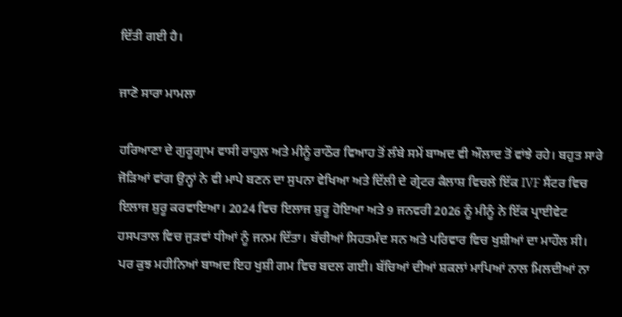ਦਿੱਤੀ ਗਈ ਹੈ।

ਜਾਣੋ ਸਾਰਾ ਮਾਮਲਾ

ਹਰਿਆਣਾ ਦੇ ਗੁਰੂਗ੍ਰਾਮ ਵਾਸੀ ਰਾਹੁਲ ਅਤੇ ਮੀਨੂੰ ਰਾਠੌਰ ਵਿਆਹ ਤੋਂ ਲੰਬੇ ਸਮੇਂ ਬਾਅਦ ਵੀ ਔਲਾਦ ਤੋਂ ਵਾਂਝੇ ਰਹੇ। ਬਹੁਤ ਸਾਰੇ ਜੋੜਿਆਂ ਵਾਂਗ ਉਨ੍ਹਾਂ ਨੇ ਵੀ ਮਾਪੇ ਬਣਨ ਦਾ ਸੁਪਨਾ ਵੇਖਿਆ ਅਤੇ ਦਿੱਲੀ ਦੇ ਗ੍ਰੇਟਰ ਕੈਲਾਸ਼ ਵਿਚਲੇ ਇੱਕ IVF ਸੈਂਟਰ ਵਿਚ ਇਲਾਜ ਸ਼ੁਰੂ ਕਰਵਾਇਆ। 2024 ਵਿਚ ਇਲਾਜ ਸ਼ੁਰੂ ਹੋਇਆ ਅਤੇ 9 ਜਨਵਰੀ 2026 ਨੂੰ ਮੀਨੂੰ ਨੇ ਇੱਕ ਪ੍ਰਾਈਵੇਟ ਹਸਪਤਾਲ ਵਿਚ ਜੁੜਵਾਂ ਧੀਆਂ ਨੂੰ ਜਨਮ ਦਿੱਤਾ। ਬੱਚੀਆਂ ਸਿਹਤਮੰਦ ਸਨ ਅਤੇ ਪਰਿਵਾਰ ਵਿਚ ਖੁਸ਼ੀਆਂ ਦਾ ਮਾਹੌਲ ਸੀ। ਪਰ ਕੁਝ ਮਹੀਨਿਆਂ ਬਾਅਦ ਇਹ ਖੁਸ਼ੀ ਗਮ ਵਿਚ ਬਦਲ ਗਈ। ਬੱਚਿਆਂ ਦੀਆਂ ਸ਼ਕਲਾਂ ਮਾਪਿਆਂ ਨਾਲ ਮਿਲਦੀਆਂ ਨਾ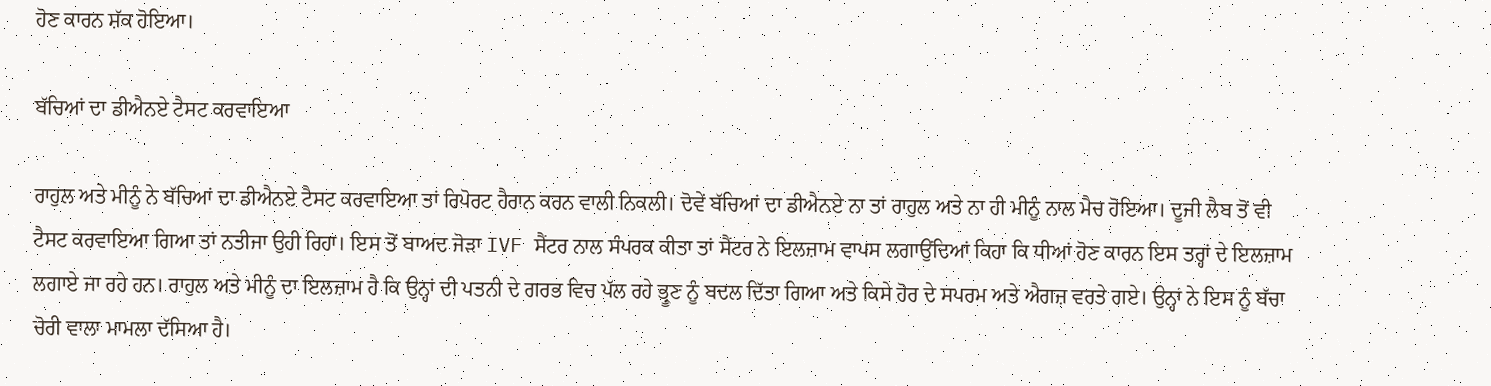ਹੋਣ ਕਾਰਨ ਸ਼ੱਕ ਹੋਇਆ।

ਬੱਚਿਆਂ ਦਾ ਡੀਐਨਏ ਟੈਸਟ ਕਰਵਾਇਆ

ਰਾਹੁਲ ਅਤੇ ਮੀਨੂੰ ਨੇ ਬੱਚਿਆਂ ਦਾ ਡੀਐਨਏ ਟੈਸਟ ਕਰਵਾਇਆ ਤਾਂ ਰਿਪੋਰਟ ਹੈਰਾਨ ਕਰਨ ਵਾਲੀ ਨਿਕਲੀ। ਦੋਵੇਂ ਬੱਚਿਆਂ ਦਾ ਡੀਐਨਏ ਨਾ ਤਾਂ ਰਾਹੁਲ ਅਤੇ ਨਾ ਹੀ ਮੀਨੂੰ ਨਾਲ ਮੈਚ ਹੋਇਆ। ਦੂਜੀ ਲੈਬ ਤੋਂ ਵੀ ਟੈਸਟ ਕਰਵਾਇਆ ਗਿਆ ਤਾਂ ਨਤੀਜਾ ਉਹੀ ਰਿਹਾ। ਇਸ ਤੋਂ ਬਾਅਦ ਜੋੜਾ IVF ਸੈਂਟਰ ਨਾਲ ਸੰਪਰਕ ਕੀਤਾ ਤਾਂ ਸੈਂਟਰ ਨੇ ਇਲਜ਼ਾਮ ਵਾਪਸ ਲਗਾਉਂਦਿਆਂ ਕਿਹਾ ਕਿ ਧੀਆਂ ਹੋਣ ਕਾਰਨ ਇਸ ਤਰ੍ਹਾਂ ਦੇ ਇਲਜ਼ਾਮ ਲਗਾਏ ਜਾ ਰਹੇ ਹਨ। ਰਾਹੁਲ ਅਤੇ ਮੀਨੂੰ ਦਾ ਇਲਜ਼ਾਮ ਹੈ ਕਿ ਉਨ੍ਹਾਂ ਦੀ ਪਤਨੀ ਦੇ ਗਰਭ ਵਿਚ ਪੱਲ ਰਹੇ ਭ੍ਰੂਣ ਨੂੰ ਬਦਲ ਦਿੱਤਾ ਗਿਆ ਅਤੇ ਕਿਸੇ ਹੋਰ ਦੇ ਸਪਰਮ ਅਤੇ ਐਗਜ਼ ਵਰਤੇ ਗਏ। ਉਨ੍ਹਾਂ ਨੇ ਇਸ ਨੂੰ ਬੱਚਾ ਚੋਰੀ ਵਾਲਾ ਮਾਮਲਾ ਦੱਸਿਆ ਹੈ।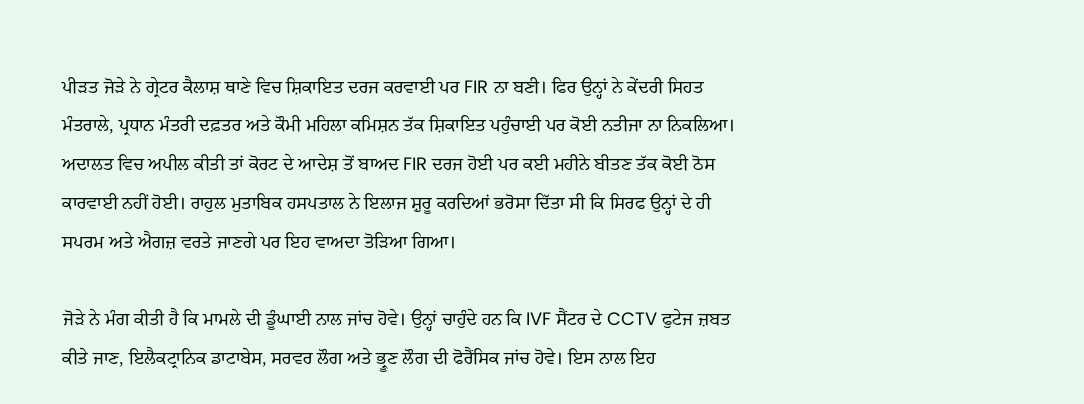ਪੀੜਤ ਜੋੜੇ ਨੇ ਗ੍ਰੇਟਰ ਕੈਲਾਸ਼ ਥਾਣੇ ਵਿਚ ਸ਼ਿਕਾਇਤ ਦਰਜ ਕਰਵਾਈ ਪਰ FIR ਨਾ ਬਣੀ। ਫਿਰ ਉਨ੍ਹਾਂ ਨੇ ਕੇਂਦਰੀ ਸਿਹਤ ਮੰਤਰਾਲੇ, ਪ੍ਰਧਾਨ ਮੰਤਰੀ ਦਫ਼ਤਰ ਅਤੇ ਕੌਮੀ ਮਹਿਲਾ ਕਮਿਸ਼ਨ ਤੱਕ ਸ਼ਿਕਾਇਤ ਪਹੁੰਚਾਈ ਪਰ ਕੋਈ ਨਤੀਜਾ ਨਾ ਨਿਕਲਿਆ। ਅਦਾਲਤ ਵਿਚ ਅਪੀਲ ਕੀਤੀ ਤਾਂ ਕੋਰਟ ਦੇ ਆਦੇਸ਼ ਤੋਂ ਬਾਅਦ FIR ਦਰਜ ਹੋਈ ਪਰ ਕਈ ਮਹੀਨੇ ਬੀਤਣ ਤੱਕ ਕੋਈ ਠੋਸ ਕਾਰਵਾਈ ਨਹੀਂ ਹੋਈ। ਰਾਹੁਲ ਮੁਤਾਬਿਕ ਹਸਪਤਾਲ ਨੇ ਇਲਾਜ ਸ਼ੁਰੂ ਕਰਦਿਆਂ ਭਰੋਸਾ ਦਿੱਤਾ ਸੀ ਕਿ ਸਿਰਫ ਉਨ੍ਹਾਂ ਦੇ ਹੀ ਸਪਰਮ ਅਤੇ ਐਗਜ਼ ਵਰਤੇ ਜਾਣਗੇ ਪਰ ਇਹ ਵਾਅਦਾ ਤੋੜਿਆ ਗਿਆ।

ਜੋੜੇ ਨੇ ਮੰਗ ਕੀਤੀ ਹੈ ਕਿ ਮਾਮਲੇ ਦੀ ਡੂੰਘਾਈ ਨਾਲ ਜਾਂਚ ਹੋਵੇ। ਉਨ੍ਹਾਂ ਚਾਹੁੰਦੇ ਹਨ ਕਿ IVF ਸੈਂਟਰ ਦੇ CCTV ਫੁਟੇਜ ਜ਼ਬਤ ਕੀਤੇ ਜਾਣ, ਇਲੈਕਟ੍ਰਾਨਿਕ ਡਾਟਾਬੇਸ, ਸਰਵਰ ਲੌਗ ਅਤੇ ਭ੍ਰੂਣ ਲੌਗ ਦੀ ਫੋਰੈਂਸਿਕ ਜਾਂਚ ਹੋਵੇ। ਇਸ ਨਾਲ ਇਹ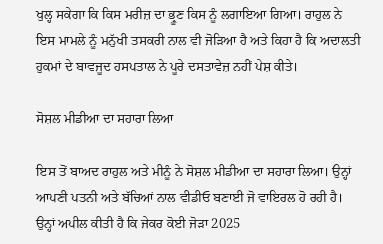ਖੁਲ੍ਹ ਸਕੇਗਾ ਕਿ ਕਿਸ ਮਰੀਜ਼ ਦਾ ਭ੍ਰੂਣ ਕਿਸ ਨੂੰ ਲਗਾਇਆ ਗਿਆ। ਰਾਹੁਲ ਨੇ ਇਸ ਮਾਮਲੇ ਨੂੰ ਮਨੁੱਖੀ ਤਸਕਰੀ ਨਾਲ ਵੀ ਜੋੜਿਆ ਹੈ ਅਤੇ ਕਿਹਾ ਹੈ ਕਿ ਅਦਾਲਤੀ ਹੁਕਮਾਂ ਦੇ ਬਾਵਜੂਦ ਹਸਪਤਾਲ ਨੇ ਪੂਰੇ ਦਸਤਾਵੇਜ਼ ਨਹੀਂ ਪੇਸ਼ ਕੀਤੇ।

ਸੋਸ਼ਲ ਮੀਡੀਆ ਦਾ ਸਹਾਰਾ ਲਿਆ

ਇਸ ਤੋਂ ਬਾਅਦ ਰਾਹੁਲ ਅਤੇ ਮੀਨੂੰ ਨੇ ਸੋਸ਼ਲ ਮੀਡੀਆ ਦਾ ਸਹਾਰਾ ਲਿਆ। ਉਨ੍ਹਾਂ ਆਪਣੀ ਪਤਨੀ ਅਤੇ ਬੱਚਿਆਂ ਨਾਲ ਵੀਡੀਓ ਬਣਾਈ ਜੋ ਵਾਇਰਲ ਹੋ ਰਹੀ ਹੈ। ਉਨ੍ਹਾਂ ਅਪੀਲ ਕੀਤੀ ਹੈ ਕਿ ਜੇਕਰ ਕੋਈ ਜੋੜਾ 2025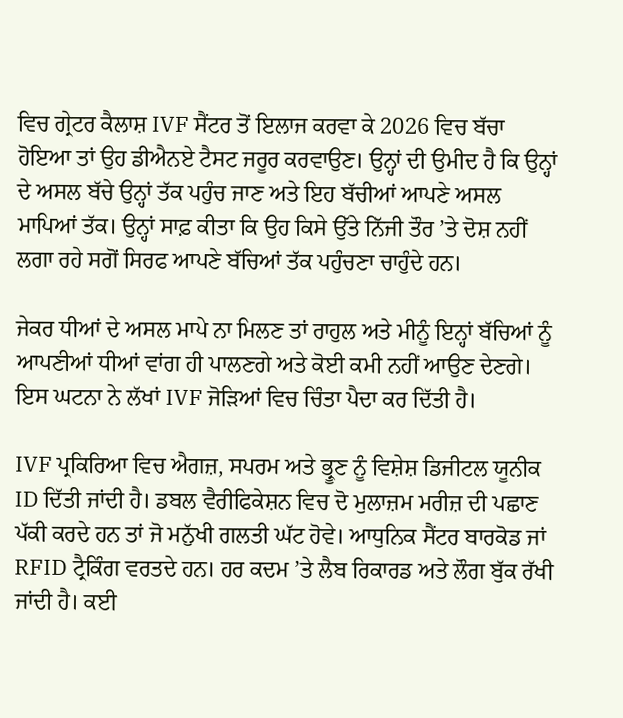ਵਿਚ ਗ੍ਰੇਟਰ ਕੈਲਾਸ਼ IVF ਸੈਂਟਰ ਤੋਂ ਇਲਾਜ ਕਰਵਾ ਕੇ 2026 ਵਿਚ ਬੱਚਾ ਹੋਇਆ ਤਾਂ ਉਹ ਡੀਐਨਏ ਟੈਸਟ ਜਰੂਰ ਕਰਵਾਉਣ। ਉਨ੍ਹਾਂ ਦੀ ਉਮੀਦ ਹੈ ਕਿ ਉਨ੍ਹਾਂ ਦੇ ਅਸਲ ਬੱਚੇ ਉਨ੍ਹਾਂ ਤੱਕ ਪਹੁੰਚ ਜਾਣ ਅਤੇ ਇਹ ਬੱਚੀਆਂ ਆਪਣੇ ਅਸਲ ਮਾਪਿਆਂ ਤੱਕ। ਉਨ੍ਹਾਂ ਸਾਫ਼ ਕੀਤਾ ਕਿ ਉਹ ਕਿਸੇ ਉੱਤੇ ਨਿੱਜੀ ਤੌਰ ’ਤੇ ਦੋਸ਼ ਨਹੀਂ ਲਗਾ ਰਹੇ ਸਗੋਂ ਸਿਰਫ ਆਪਣੇ ਬੱਚਿਆਂ ਤੱਕ ਪਹੁੰਚਣਾ ਚਾਹੁੰਦੇ ਹਨ।

ਜੇਕਰ ਧੀਆਂ ਦੇ ਅਸਲ ਮਾਪੇ ਨਾ ਮਿਲਣ ਤਾਂ ਰਾਹੁਲ ਅਤੇ ਮੀਨੂੰ ਇਨ੍ਹਾਂ ਬੱਚਿਆਂ ਨੂੰ ਆਪਣੀਆਂ ਧੀਆਂ ਵਾਂਗ ਹੀ ਪਾਲਣਗੇ ਅਤੇ ਕੋਈ ਕਮੀ ਨਹੀਂ ਆਉਣ ਦੇਣਗੇ। ਇਸ ਘਟਨਾ ਨੇ ਲੱਖਾਂ IVF ਜੋੜਿਆਂ ਵਿਚ ਚਿੰਤਾ ਪੈਦਾ ਕਰ ਦਿੱਤੀ ਹੈ।

IVF ਪ੍ਰਕਿਰਿਆ ਵਿਚ ਐਗਜ਼, ਸਪਰਮ ਅਤੇ ਭ੍ਰੂਣ ਨੂੰ ਵਿਸ਼ੇਸ਼ ਡਿਜੀਟਲ ਯੂਨੀਕ ID ਦਿੱਤੀ ਜਾਂਦੀ ਹੈ। ਡਬਲ ਵੈਰੀਫਿਕੇਸ਼ਨ ਵਿਚ ਦੋ ਮੁਲਾਜ਼ਮ ਮਰੀਜ਼ ਦੀ ਪਛਾਣ ਪੱਕੀ ਕਰਦੇ ਹਨ ਤਾਂ ਜੋ ਮਨੁੱਖੀ ਗਲਤੀ ਘੱਟ ਹੋਵੇ। ਆਧੁਨਿਕ ਸੈਂਟਰ ਬਾਰਕੋਡ ਜਾਂ RFID ਟ੍ਰੈਕਿੰਗ ਵਰਤਦੇ ਹਨ। ਹਰ ਕਦਮ ’ਤੇ ਲੈਬ ਰਿਕਾਰਡ ਅਤੇ ਲੌਗ ਬੁੱਕ ਰੱਖੀ ਜਾਂਦੀ ਹੈ। ਕਈ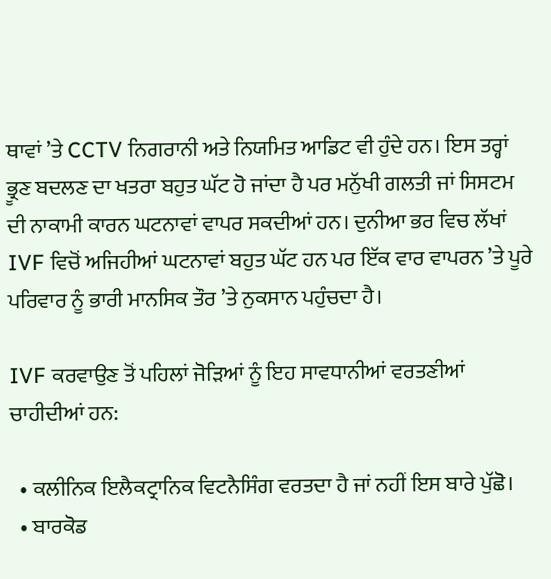ਥਾਵਾਂ ’ਤੇ CCTV ਨਿਗਰਾਨੀ ਅਤੇ ਨਿਯਮਿਤ ਆਡਿਟ ਵੀ ਹੁੰਦੇ ਹਨ। ਇਸ ਤਰ੍ਹਾਂ ਭ੍ਰੂਣ ਬਦਲਣ ਦਾ ਖਤਰਾ ਬਹੁਤ ਘੱਟ ਹੋ ਜਾਂਦਾ ਹੈ ਪਰ ਮਨੁੱਖੀ ਗਲਤੀ ਜਾਂ ਸਿਸਟਮ ਦੀ ਨਾਕਾਮੀ ਕਾਰਨ ਘਟਨਾਵਾਂ ਵਾਪਰ ਸਕਦੀਆਂ ਹਨ। ਦੁਨੀਆ ਭਰ ਵਿਚ ਲੱਖਾਂ IVF ਵਿਚੋਂ ਅਜਿਹੀਆਂ ਘਟਨਾਵਾਂ ਬਹੁਤ ਘੱਟ ਹਨ ਪਰ ਇੱਕ ਵਾਰ ਵਾਪਰਨ ’ਤੇ ਪੂਰੇ ਪਰਿਵਾਰ ਨੂੰ ਭਾਰੀ ਮਾਨਸਿਕ ਤੌਰ ’ਤੇ ਨੁਕਸਾਨ ਪਹੁੰਚਦਾ ਹੈ।

IVF ਕਰਵਾਉਣ ਤੋਂ ਪਹਿਲਾਂ ਜੋੜਿਆਂ ਨੂੰ ਇਹ ਸਾਵਧਾਨੀਆਂ ਵਰਤਣੀਆਂ ਚਾਹੀਦੀਆਂ ਹਨ:

  • ਕਲੀਨਿਕ ਇਲੈਕਟ੍ਰਾਨਿਕ ਵਿਟਨੈਸਿੰਗ ਵਰਤਦਾ ਹੈ ਜਾਂ ਨਹੀਂ ਇਸ ਬਾਰੇ ਪੁੱਛੋ।
  • ਬਾਰਕੋਡ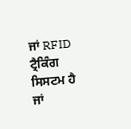ਜਾਂ RFID ਟ੍ਰੈਕਿੰਗ ਸਿਸਟਮ ਹੈ ਜਾਂ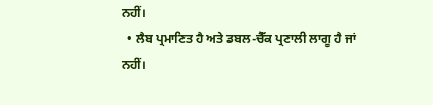ਨਹੀਂ।
  • ਲੈਬ ਪ੍ਰਮਾਣਿਤ ਹੈ ਅਤੇ ਡਬਲ-ਚੈੱਕ ਪ੍ਰਣਾਲੀ ਲਾਗੂ ਹੈ ਜਾਂ ਨਹੀਂ।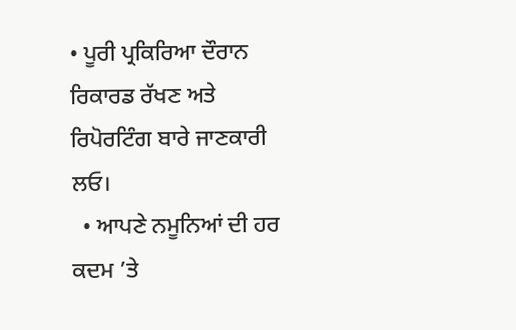• ਪੂਰੀ ਪ੍ਰਕਿਰਿਆ ਦੌਰਾਨ ਰਿਕਾਰਡ ਰੱਖਣ ਅਤੇ ਰਿਪੋਰਟਿੰਗ ਬਾਰੇ ਜਾਣਕਾਰੀ ਲਓ।
  • ਆਪਣੇ ਨਮੂਨਿਆਂ ਦੀ ਹਰ ਕਦਮ ’ਤੇ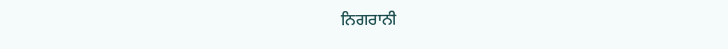ਨਿਗਰਾਨੀ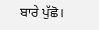ਬਾਰੇ ਪੁੱਛੋ।